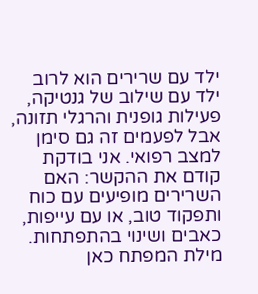ילד עם שרירים הוא לרוב ילד עם שילוב של גנטיקה, פעילות גופנית והרגלי תזונה, אבל לפעמים זה גם סימן למצב רפואי. אני בודקת קודם את ההקשר: האם השרירים מופיעים עם כוח ותפקוד טוב, או עם עייפות, כאבים ושינוי בהתפתחות.
מילת המפתח כאן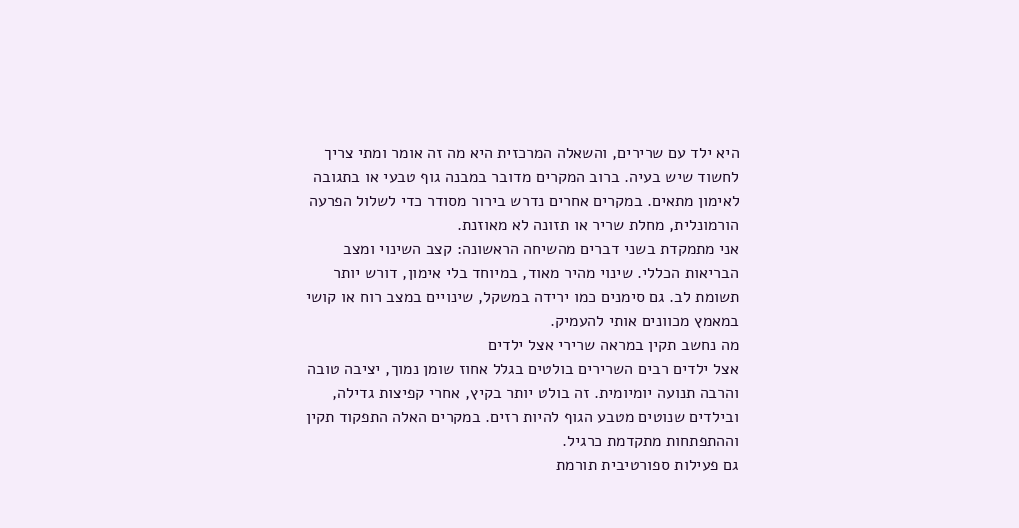היא ילד עם שרירים, והשאלה המרכזית היא מה זה אומר ומתי צריך לחשוד שיש בעיה. ברוב המקרים מדובר במבנה גוף טבעי או בתגובה לאימון מתאים. במקרים אחרים נדרש בירור מסודר כדי לשלול הפרעה הורמונלית, מחלת שריר או תזונה לא מאוזנת.
אני מתמקדת בשני דברים מהשיחה הראשונה: קצב השינוי ומצב הבריאות הכללי. שינוי מהיר מאוד, במיוחד בלי אימון, דורש יותר תשומת לב. גם סימנים כמו ירידה במשקל, שינויים במצב רוח או קושי במאמץ מכוונים אותי להעמיק.
מה נחשב תקין במראה שרירי אצל ילדים
אצל ילדים רבים השרירים בולטים בגלל אחוז שומן נמוך, יציבה טובה והרבה תנועה יומיומית. זה בולט יותר בקיץ, אחרי קפיצות גדילה, ובילדים שנוטים מטבע הגוף להיות רזים. במקרים האלה התפקוד תקין וההתפתחות מתקדמת כרגיל.
גם פעילות ספורטיבית תורמת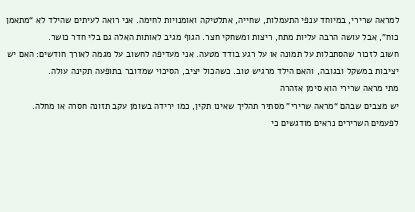למראה שרירי, במיוחד ענפי התעמלות, שחייה, אתלטיקה ואומנויות לחימה. אני רואה לעיתים שהילד לא “מתאמן כוח”, אבל עושה הרבה עליות מתח, ריצות ומשחקי חצר. הגוף מגיב לאותות האלה גם בלי חדר כושר.
חשוב לזכור שהסתכלות על תמונה או על רגע בודד מטעה. אני מעדיפה לחשוב על מגמה לאורך חודשים: האם יש יציבות במשקל ובגובה, והאם הילד מרגיש טוב. כשהכול יציב, הסיכוי שמדובר בתופעה תקינה עולה.
מתי מראה שרירי הוא סימן אזהרה
יש מצבים שבהם “מראה שרירי” מסתיר תהליך שאינו תקין, כמו ירידה בשומן עקב תזונה חסרה או מחלה. לפעמים השרירים נראים מודגשים כי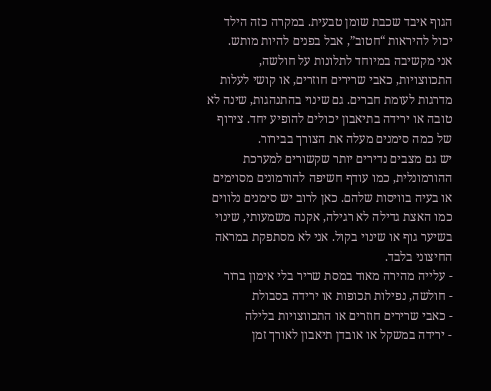הגוף איבד שכבת שומן טבעית. במקרה כזה הילד יכול להיראות “חטוב”, אבל בפנים להיות מותש.
אני מקשיבה במיוחד לתלונות על חולשה, התכווצויות, כאבי שרירים חוזרים, או קושי לעלות מדרגות לעומת חברים. גם שינוי בהתנהגות, שינה לא טובה או ירידה בתיאבון יכולים להופיע יחד. צירוף של כמה סימנים מעלה את הצורך בבירור.
יש גם מצבים נדירים יותר שקשורים למערכת ההורמונלית, כמו עודף חשיפה להורמונים מסוימים או בעיה בוויסות שלהם. כאן לרוב יש סימנים נלווים כמו האצת גדילה לא רגילה, אקנה משמעותי, שינוי בשיער גוף או שינוי בקול. אני לא מסתפקת במראה החיצוני בלבד.
- עלייה מהירה מאוד במסת שריר בלי אימון ברור
- חולשה, נפילות תכופות או ירידה בסבולת
- כאבי שרירים חוזרים או התכווצויות בלילה
- ירידה במשקל או אובדן תיאבון לאורך זמן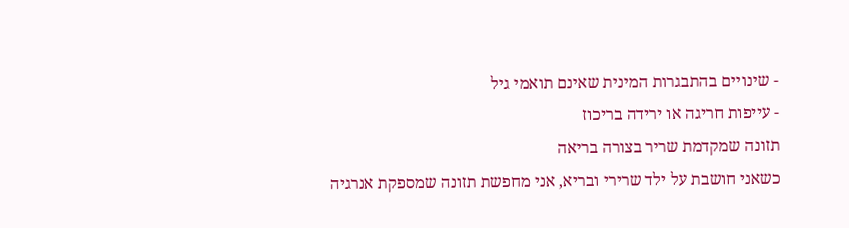- שינויים בהתבגרות המינית שאינם תואמי גיל
- עייפות חריגה או ירידה בריכוז
תזונה שמקדמת שריר בצורה בריאה
כשאני חושבת על ילד שרירי ובריא, אני מחפשת תזונה שמספקת אנרגיה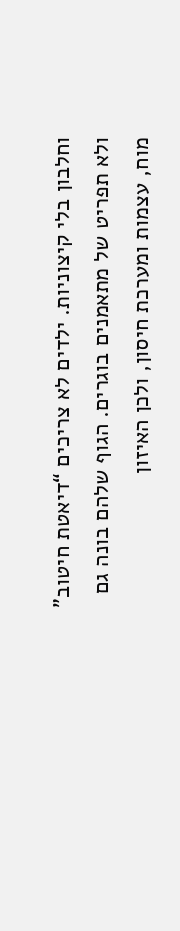וחלבון בלי קיצוניות. ילדים לא צריכים “דיאטת חיטוב” ולא תפריט של מתאמנים בוגרים. הגוף שלהם בונה גם מוח, עצמות ומערכת חיסון, ולכן האיזון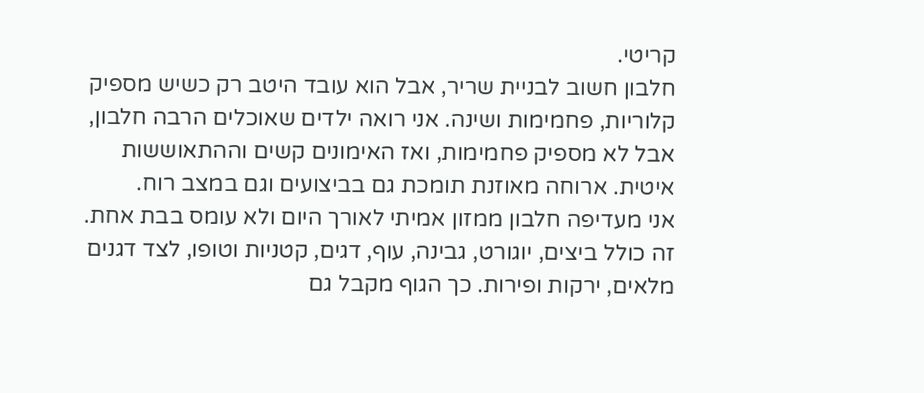קריטי.
חלבון חשוב לבניית שריר, אבל הוא עובד היטב רק כשיש מספיק קלוריות, פחמימות ושינה. אני רואה ילדים שאוכלים הרבה חלבון, אבל לא מספיק פחמימות, ואז האימונים קשים וההתאוששות איטית. ארוחה מאוזנת תומכת גם בביצועים וגם במצב רוח.
אני מעדיפה חלבון ממזון אמיתי לאורך היום ולא עומס בבת אחת. זה כולל ביצים, יוגורט, גבינה, עוף, דגים, קטניות וטופו, לצד דגנים מלאים, ירקות ופירות. כך הגוף מקבל גם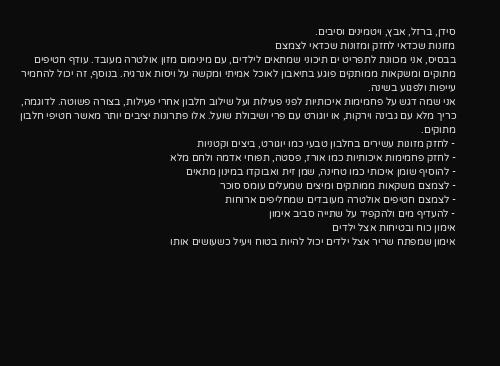סידן, ברזל, אבץ, ויטמינים וסיבים.
מזונות שכדאי לחזק ומזונות שכדאי לצמצם
בבסיס, אני מכוונת לתפריט ים תיכוני שמתאים לילדים, עם מינימום מזון אולטרה מעובד. עודף חטיפים מתוקים ומשקאות ממותקים פוגע בתיאבון לאוכל אמיתי ומקשה על ויסות אנרגיה. בנוסף, זה יכול להחמיר עייפות ולפגוע בשינה.
אני שמה דגש על פחמימות איכותיות לפני פעילות ועל שילוב חלבון אחרי פעילות, בצורה פשוטה. לדוגמה, כריך מלא עם גבינה וירקות, או יוגורט עם פרי ושיבולת שועל. אלו פתרונות יציבים יותר מאשר חטיפי חלבון מתוקים.
- לחזק מזונות עשירים בחלבון טבעי כמו יוגורט, ביצים וקטניות
- לחזק פחמימות איכותיות כמו אורז, פסטה, תפוחי אדמה ולחם מלא
- להוסיף שומן איכותי כמו טחינה, שמן זית ואבוקדו במינון מתאים
- לצמצם משקאות ממותקים ומיצים שמעלים עומס סוכר
- לצמצם חטיפים אולטרה מעובדים שמחליפים ארוחות
- להעדיף מים ולהקפיד על שתייה סביב אימון
אימון כוח ובטיחות אצל ילדים
אימון שמפתח שריר אצל ילדים יכול להיות בטוח ויעיל כשעושים אותו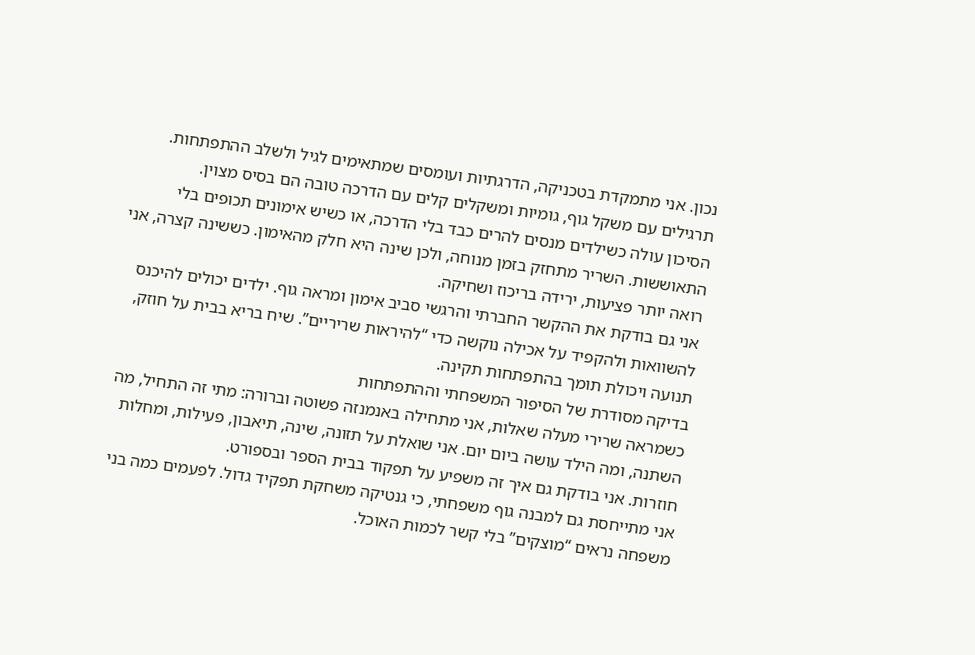נכון. אני מתמקדת בטכניקה, הדרגתיות ועומסים שמתאימים לגיל ולשלב ההתפתחות. תרגילים עם משקל גוף, גומיות ומשקלים קלים עם הדרכה טובה הם בסיס מצוין.
הסיכון עולה כשילדים מנסים להרים כבד בלי הדרכה, או כשיש אימונים תכופים בלי התאוששות. השריר מתחזק בזמן מנוחה, ולכן שינה היא חלק מהאימון. כששינה קצרה, אני רואה יותר פציעות, ירידה בריכוז ושחיקה.
אני גם בודקת את ההקשר החברתי והרגשי סביב אימון ומראה גוף. ילדים יכולים להיכנס להשוואות ולהקפיד על אכילה נוקשה כדי “להיראות שריריים”. שיח בריא בבית על חוזק, תנועה ויכולת תומך בהתפתחות תקינה.
בדיקה מסודרת של הסיפור המשפחתי וההתפתחות
כשמראה שרירי מעלה שאלות, אני מתחילה באנמנזה פשוטה וברורה: מתי זה התחיל, מה השתנה, ומה הילד עושה ביום יום. אני שואלת על תזונה, שינה, תיאבון, פעילות, ומחלות חוזרות. אני בודקת גם איך זה משפיע על תפקוד בבית הספר ובספורט.
אני מתייחסת גם למבנה גוף משפחתי, כי גנטיקה משחקת תפקיד גדול. לפעמים כמה בני משפחה נראים “מוצקים” בלי קשר לכמות האוכל.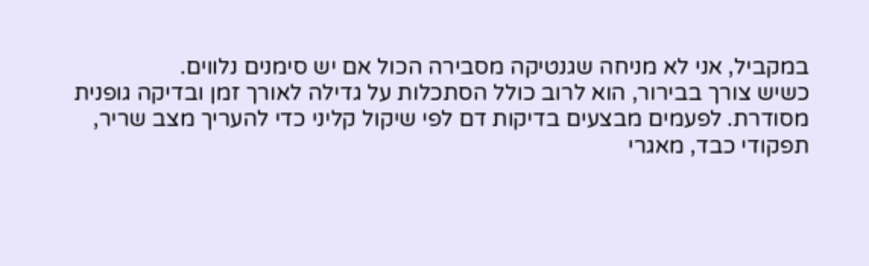במקביל, אני לא מניחה שגנטיקה מסבירה הכול אם יש סימנים נלווים.
כשיש צורך בבירור, הוא לרוב כולל הסתכלות על גדילה לאורך זמן ובדיקה גופנית מסודרת. לפעמים מבצעים בדיקות דם לפי שיקול קליני כדי להעריך מצב שריר, תפקודי כבד, מאגרי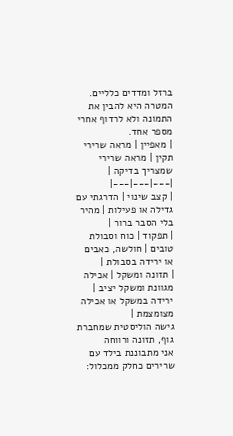ברזל ומדדים כלליים. המטרה היא להבין את התמונה ולא לרדוף אחרי מספר אחד.
| מאפיין | מראה שרירי תקין | מראה שרירי שמצריך בדיקה |
|---|---|---|
| קצב שינוי | הדרגתי עם גדילה או פעילות | מהיר בלי הסבר ברור |
| תפקוד | כוח וסבולת טובים | חולשה, כאבים או ירידה בסבולת |
| תזונה ומשקל | אכילה מגוונת ומשקל יציב | ירידה במשקל או אכילה מצומצמת |
גישה הוליסטית שמחברת גוף, תזונה ורווחה
אני מתבוננת בילד עם שרירים כחלק ממכלול: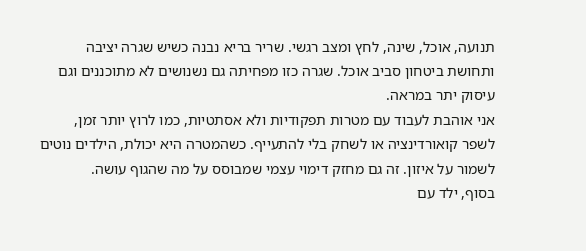תנועה, אוכל, שינה, לחץ ומצב רגשי. שריר בריא נבנה כשיש שגרה יציבה ותחושת ביטחון סביב אוכל. שגרה כזו מפחיתה גם נשנושים לא מתוכננים וגם עיסוק יתר במראה.
אני אוהבת לעבוד עם מטרות תפקודיות ולא אסתטיות, כמו לרוץ יותר זמן, לשפר קואורדינציה או לשחק בלי להתעייף. כשהמטרה היא יכולת, הילדים נוטים לשמור על איזון. זה גם מחזק דימוי עצמי שמבוסס על מה שהגוף עושה.
בסוף, ילד עם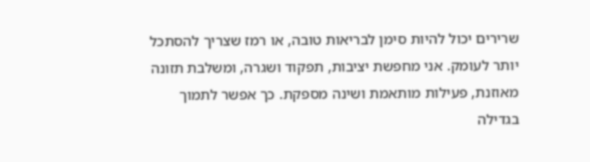שרירים יכול להיות סימן לבריאות טובה, או רמז שצריך להסתכל יותר לעומק. אני מחפשת יציבות, תפקוד ושגרה, ומשלבת תזונה מאוזנת, פעילות מותאמת ושינה מספקת. כך אפשר לתמוך בגדילה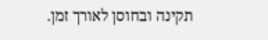תקינה ובחוסן לאורך זמן.